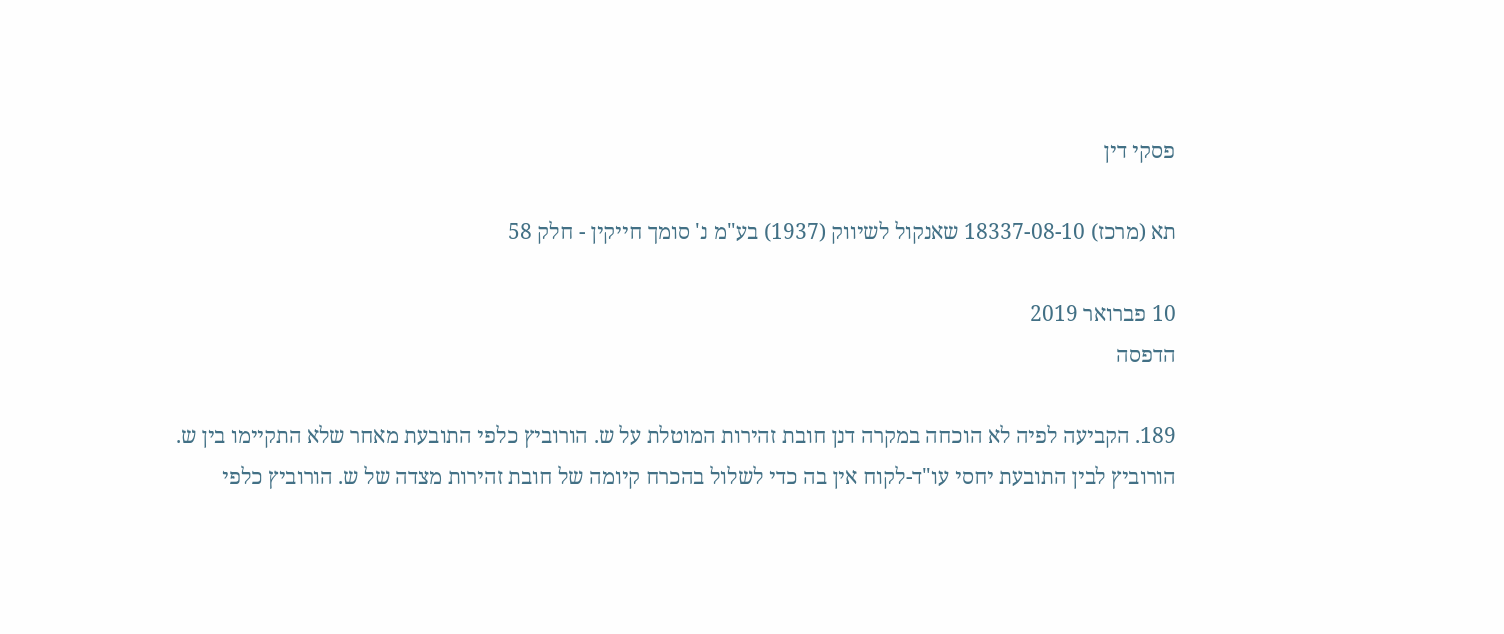פסקי דין

תא (מרכז) 18337-08-10 שאנקול לשיווק (1937) בע"מ נ' סומך חייקין - חלק 58

10 פברואר 2019
הדפסה

189. הקביעה לפיה לא הוכחה במקרה דנן חובת זהירות המוטלת על ש. הורוביץ כלפי התובעת מאחר שלא התקיימו בין ש. הורוביץ לבין התובעת יחסי עו"ד-לקוח אין בה כדי לשלול בהכרח קיומה של חובת זהירות מצדה של ש. הורוביץ כלפי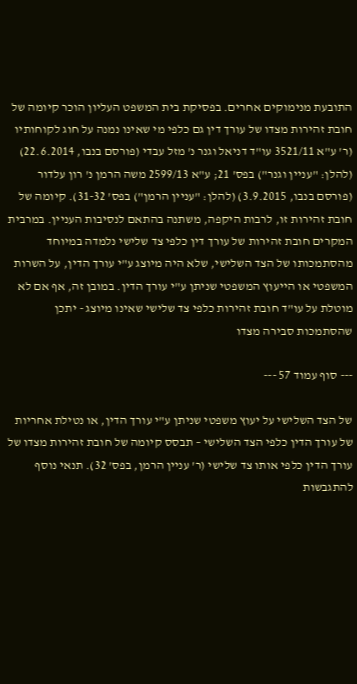התובעת מנימוקים אחרים. בפסיקת בית המשפט העליון הוכר קיומה של חובת זהירות מצדו של עורך דין גם כלפי מי שאינו נמנה על חוג לקוחותיו (ר' ע"א 3521/11 עו"ד דניאל וגנר נ' מזל עבדי (פורסם בנבו, 22.6.2014) (להלן: "עניין וגנר") בפס' 21; ע"א 2599/13 משה הרמן נ' רון עלדור (פורסם בנבו, 3.9.2015) (להלן: "עניין הרמן") בפס' 31-32). קיומה של חובת זהירות זו, לרבות היקפה, משתנה בהתאם לנסיבות העניין. במרבית המקרים חובת זהירות של עורך דין כלפי צד שלישי נלמדה במיוחד מהסתמכותו של הצד השלישי, שלא היה מיוצג ע"י עורך הדין, על השרות המשפטי או הייעוץ המשפטי שניתן ע"י עורך הדין. במובן זה, אף אם לא מוטלת על עו"ד חובת זהירות כלפי צד שלישי שאינו מיוצג - יתכן שהסתמכות סבירה מצדו

--- סוף עמוד 57 ---

של הצד השלישי על יעוץ משפטי שניתן ע"י עורך הדין, או נטילת אחריות של עורך הדין כלפי הצד השלישי – תבסס קיומה של חובת זהירות מצדו של עורך הדין כלפי אותו צד שלישי (ר' עניין הרמן, בפס' 32). תנאי נוסף להתגבשות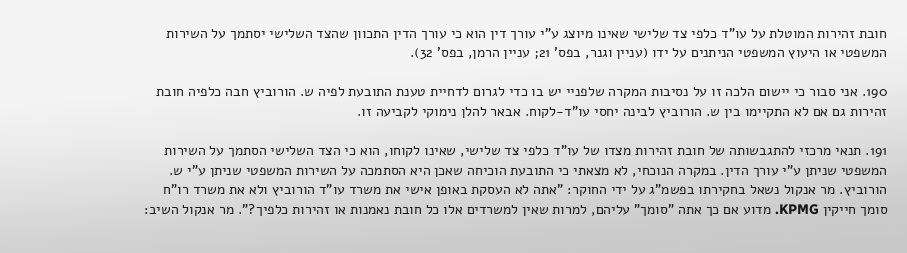חובת זהירות המוטלת על עו"ד כלפי צד שלישי שאינו מיוצג ע"י עורך דין הוא כי עורך הדין התכוון שהצד השלישי יסתמך על השירות המשפטי או היעוץ המשפטי הניתנים על ידו (עניין וגנר, בפס' 21; עניין הרמן, בפס' 32).

190. אני סבור כי יישום הלכה זו על נסיבות המקרה שלפניי יש בו כדי לגרום לדחיית טענת התובעת לפיה ש. הורוביץ חבה כלפיה חובת זהירות גם אם לא התקיימו בין ש. הורוביץ לבינה יחסי עו"ד-לקוח. אבאר להלן נימוקי לקביעה זו.

191. תנאי מרכזי להתגבשותה של חובת זהירות מצדו של עו"ד כלפי צד שלישי, שאינו לקוחו, הוא כי הצד השלישי הסתמך על השירות המשפטי שניתן ע"י עורך הדין. במקרה הנוכחי, לא מצאתי כי התובעת הוכיחה שאכן היא הסתמכה על השירות המשפטי שניתן ע"י ש. הורוביץ. מר אנקול נשאל בחקירתו בפשמ"ג על ידי החוקר: "אתה לא העסקת באופן אישי את משרד עו"ד הורוביץ ולא את משרד רו"ח סומך חייקין KPMG. מדוע אם כך אתה "סומך" עליהם, למרות שאין למשרדים אלו כל חובת נאמנות או זהירות כלפיך?". מר אנקול השיב: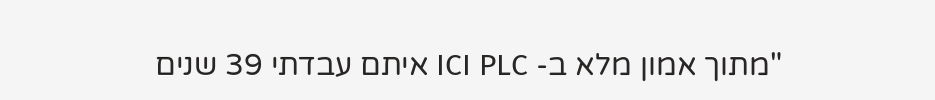"מתוך אמון מלא ב- ICI PLC איתם עבדתי 39 שנים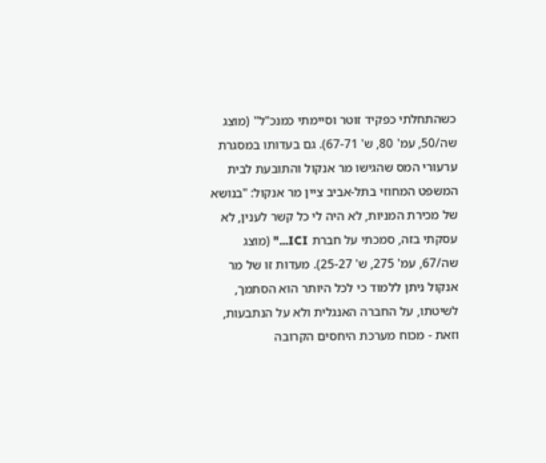כשהתחלתי כפקיד זוטר וסיימתי כמנכ"ל" (מוצג שה/50, עמ' 80, ש' 67-71). גם בעדותו במסגרת ערעורי המס שהגישו מר אנקול והתובעת לבית המשפט המחוזי בתל-אביב ציין מר אנקול: "בנושא של מכירת המניות, לא היה לי כל קשר לענין, לא עסקתי בזה, סמכתי על חברת ICI..." (מוצג שה/67, עמ' 275, ש' 25-27). מעדות זו של מר אנקול ניתן ללמוד כי לכל היותר הוא הסתמך, לשיטתו, על החברה האנגלית ולא על הנתבעות, וזאת - מכוח מערכת היחסים הקרובה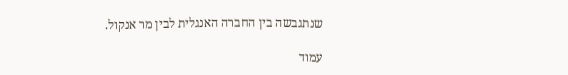שנתגבשה בין החברה האנגלית לבין מר אנקול.

עמוד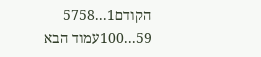הקודם1...5758
59...100עמוד הבא